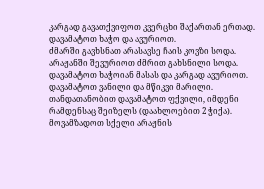კარგად გავათქვიფოთ კვერცხი შაქართან ერთად.
დავამატოთ ხაჭო და ავურიოთ.
ძმარში გავხსნათ არასავსე ჩაის კოვზი სოდა.
არაჟანში შევურიოთ ძმრით გახსნილი სოდა.
დავამატოთ ხაჭოიან მასას და კარგად ავურიოთ.
დავამატოთ ვანილი და მწიკვი მარილი.
თანდათანობით დავამატოთ ფქვილი, იმდენი რამდენსაც შეიზელს (დაახლოებით 2 ჭიქა).
მოვამზადოთ სქელი არაჟნის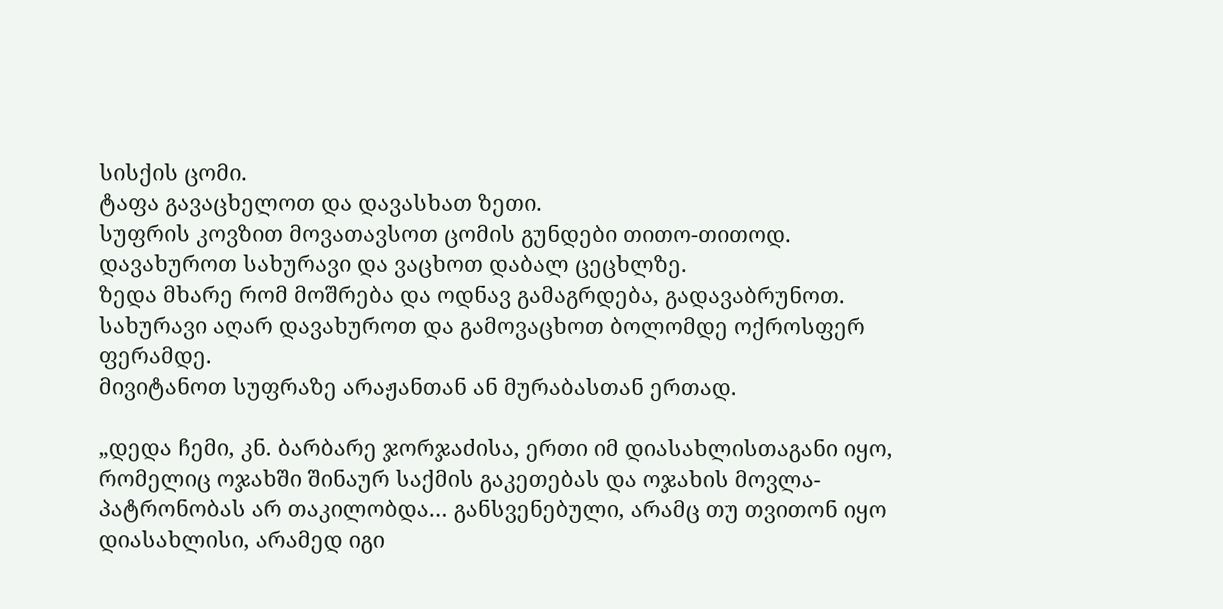სისქის ცომი.
ტაფა გავაცხელოთ და დავასხათ ზეთი.
სუფრის კოვზით მოვათავსოთ ცომის გუნდები თითო-თითოდ.
დავახუროთ სახურავი და ვაცხოთ დაბალ ცეცხლზე.
ზედა მხარე რომ მოშრება და ოდნავ გამაგრდება, გადავაბრუნოთ.
სახურავი აღარ დავახუროთ და გამოვაცხოთ ბოლომდე ოქროსფერ ფერამდე.
მივიტანოთ სუფრაზე არაჟანთან ან მურაბასთან ერთად.

„დედა ჩემი, კნ. ბარბარე ჯორჯაძისა, ერთი იმ დიასახლისთაგანი იყო, რომელიც ოჯახში შინაურ საქმის გაკეთებას და ოჯახის მოვლა-პატრონობას არ თაკილობდა… განსვენებული, არამც თუ თვითონ იყო დიასახლისი, არამედ იგი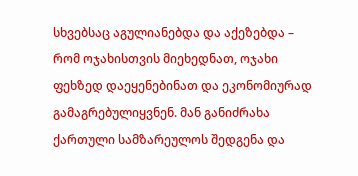სხვებსაც აგულიანებდა და აქეზებდა – რომ ოჯახისთვის მიეხედნათ, ოჯახი ფეხზედ დაეყენებინათ და ეკონომიურად გამაგრებულიყვნენ. მან განიძრახა ქართული სამზარეულოს შედგენა და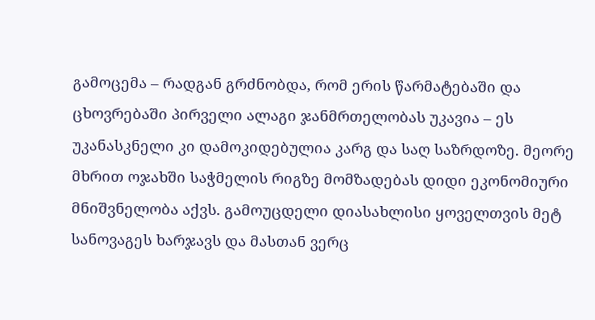გამოცემა – რადგან გრძნობდა, რომ ერის წარმატებაში და ცხოვრებაში პირველი ალაგი ჯანმრთელობას უკავია – ეს უკანასკნელი კი დამოკიდებულია კარგ და საღ საზრდოზე. მეორე მხრით ოჯახში საჭმელის რიგზე მომზადებას დიდი ეკონომიური მნიშვნელობა აქვს. გამოუცდელი დიასახლისი ყოველთვის მეტ სანოვაგეს ხარჯავს და მასთან ვერც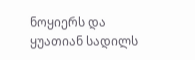ნოყიერს და ყუათიან სადილს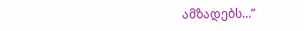ამზადებს…”